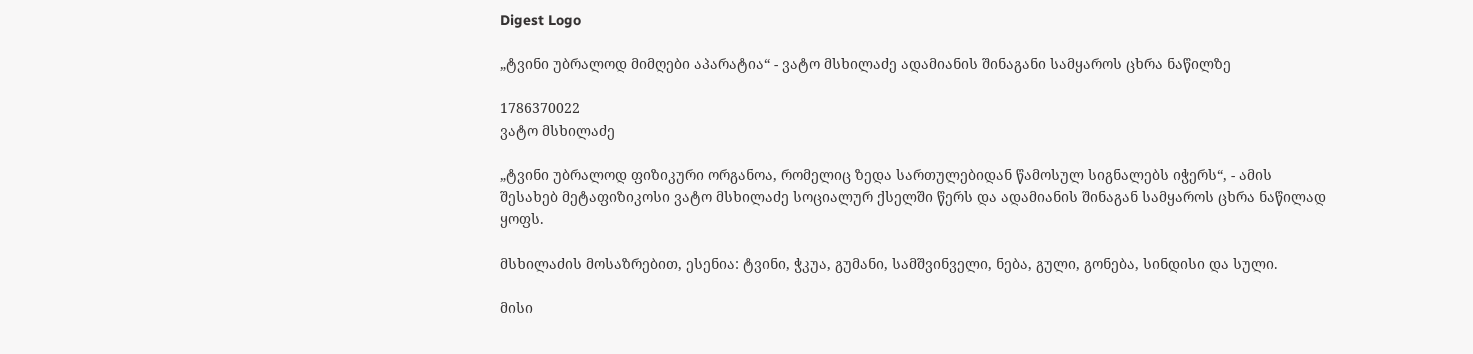Digest Logo

„ტვინი უბრალოდ მიმღები აპარატია“ - ვატო მსხილაძე ადამიანის შინაგანი სამყაროს ცხრა ნაწილზე

1786370022
ვატო მსხილაძე

„ტვინი უბრალოდ ფიზიკური ორგანოა, რომელიც ზედა სართულებიდან წამოსულ სიგნალებს იჭერს“, - ამის შესახებ მეტაფიზიკოსი ვატო მსხილაძე სოციალურ ქსელში წერს და ადამიანის შინაგან სამყაროს ცხრა ნაწილად ყოფს.

მსხილაძის მოსაზრებით, ესენია: ტვინი, ჭკუა, გუმანი, სამშვინველი, ნება, გული, გონება, სინდისი და სული.

მისი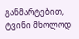განმარტებით, ტვინი მხოლოდ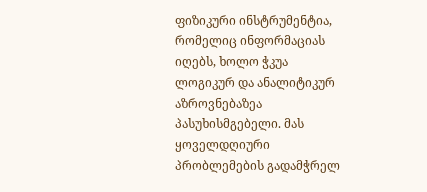ფიზიკური ინსტრუმენტია, რომელიც ინფორმაციას იღებს, ხოლო ჭკუა ლოგიკურ და ანალიტიკურ აზროვნებაზეა პასუხისმგებელი. მას ყოველდღიური პრობლემების გადამჭრელ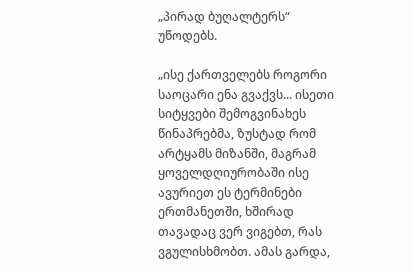„პირად ბუღალტერს“ უწოდებს.

„ისე ქართველებს როგორი საოცარი ენა გვაქვს... ისეთი სიტყვები შემოგვინახეს წინაპრებმა, ზუსტად რომ არტყამს მიზანში, მაგრამ ყოველდღიურობაში ისე ავურიეთ ეს ტერმინები ერთმანეთში, ხშირად თავადაც ვერ ვიგებთ, რას ვგულისხმობთ. ამას გარდა,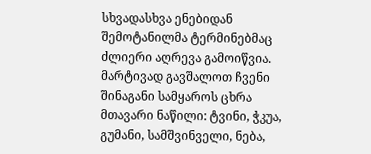სხვადასხვა ენებიდან შემოტანილმა ტერმინებმაც ძლიერი აღრევა გამოიწვია. მარტივად გავშალოთ ჩვენი შინაგანი სამყაროს ცხრა მთავარი ნაწილი: ტვინი, ჭკუა, გუმანი, სამშვინველი, ნება,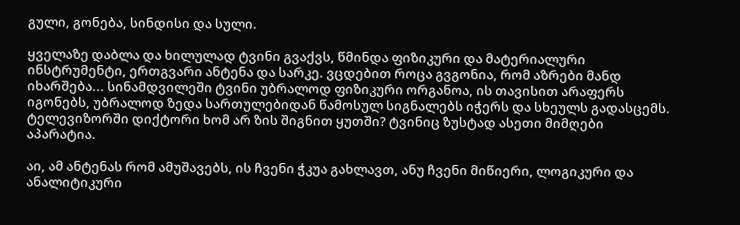გული, გონება, სინდისი და სული.

ყველაზე დაბლა და ხილულად ტვინი გვაქვს, წმინდა ფიზიკური და მატერიალური ინსტრუმენტი, ერთგვარი ანტენა და სარკე. ვცდებით როცა გვგონია, რომ აზრები მანდ იხარშება... სინამდვილეში ტვინი უბრალოდ ფიზიკური ორგანოა, ის თავისით არაფერს იგონებს, უბრალოდ ზედა სართულებიდან წამოსულ სიგნალებს იჭერს და სხეულს გადასცემს. ტელევიზორში დიქტორი ხომ არ ზის შიგნით ყუთში? ტვინიც ზუსტად ასეთი მიმღები აპარატია.

აი, ამ ანტენას რომ ამუშავებს, ის ჩვენი ჭკუა გახლავთ, ანუ ჩვენი მიწიერი, ლოგიკური და ანალიტიკური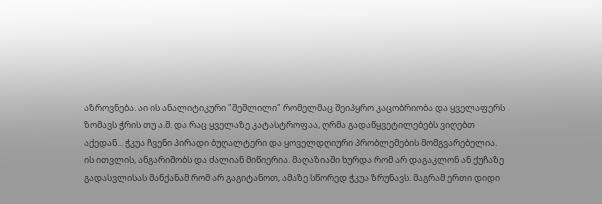აზროვნება. აი ის ანალიტიკური "შეშლილი" რომელმაც შეიპყრო კაცობრიობა და ყველაფერს ზომავს ჭრის თუ ა.შ. და რაც ყველაზე კატასტროფაა, ღრმა გადაწყვეტილებებს ვიღებთ აქედან... ჭკუა ჩვენი პირადი ბუღალტერი და ყოველდღიური პრობლემების მომგვარებელია. ის ითვლის, ანგარიშობს და ძალიან მიწიერია. მაღაზიაში ხურდა რომ არ დაგაკლონ ან ქუჩაზე გადასვლისას მანქანამ რომ არ გაგიტანოთ, ამაზე სწორედ ჭკუა ზრუნავს. მაგრამ ერთი დიდი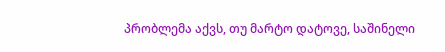პრობლემა აქვს, თუ მარტო დატოვე, საშინელი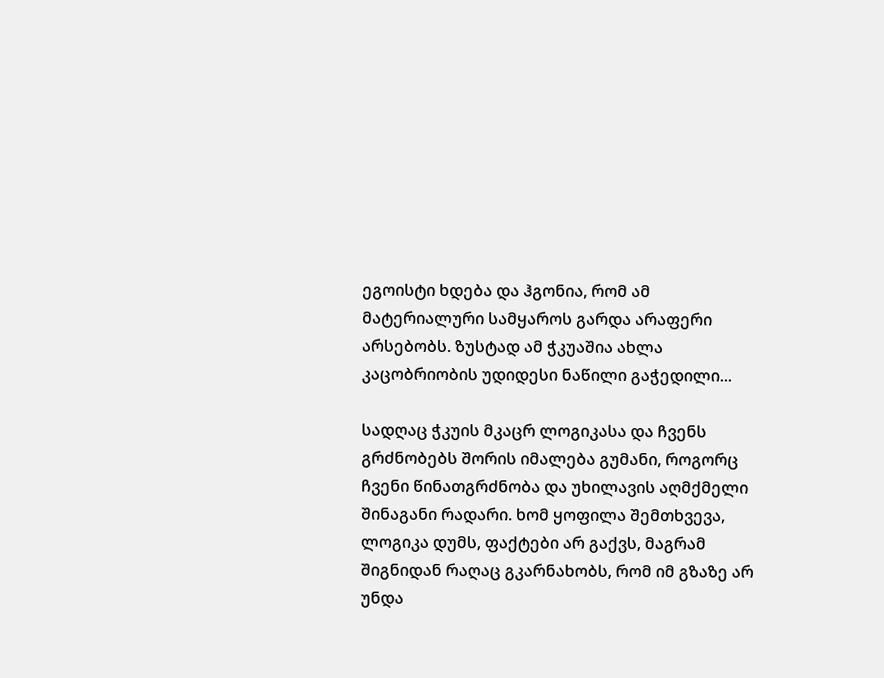ეგოისტი ხდება და ჰგონია, რომ ამ მატერიალური სამყაროს გარდა არაფერი არსებობს. ზუსტად ამ ჭკუაშია ახლა კაცობრიობის უდიდესი ნაწილი გაჭედილი...

სადღაც ჭკუის მკაცრ ლოგიკასა და ჩვენს გრძნობებს შორის იმალება გუმანი, როგორც ჩვენი წინათგრძნობა და უხილავის აღმქმელი შინაგანი რადარი. ხომ ყოფილა შემთხვევა, ლოგიკა დუმს, ფაქტები არ გაქვს, მაგრამ შიგნიდან რაღაც გკარნახობს, რომ იმ გზაზე არ უნდა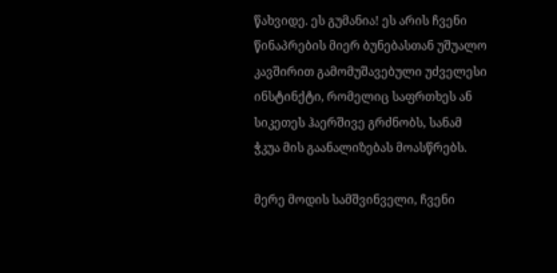წახვიდე. ეს გუმანია! ეს არის ჩვენი წინაპრების მიერ ბუნებასთან უშუალო კავშირით გამომუშავებული უძველესი ინსტინქტი, რომელიც საფრთხეს ან სიკეთეს ჰაერშივე გრძნობს, სანამ ჭკუა მის გაანალიზებას მოასწრებს.

მერე მოდის სამშვინველი, ჩვენი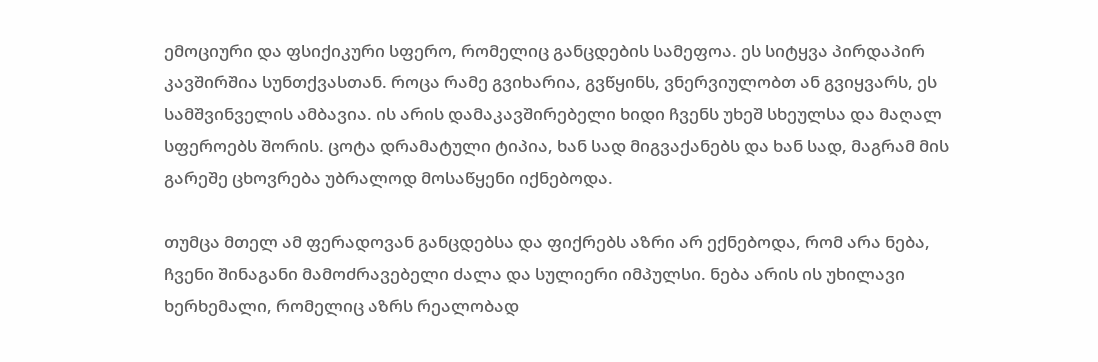ემოციური და ფსიქიკური სფერო, რომელიც განცდების სამეფოა. ეს სიტყვა პირდაპირ კავშირშია სუნთქვასთან. როცა რამე გვიხარია, გვწყინს, ვნერვიულობთ ან გვიყვარს, ეს სამშვინველის ამბავია. ის არის დამაკავშირებელი ხიდი ჩვენს უხეშ სხეულსა და მაღალ სფეროებს შორის. ცოტა დრამატული ტიპია, ხან სად მიგვაქანებს და ხან სად, მაგრამ მის გარეშე ცხოვრება უბრალოდ მოსაწყენი იქნებოდა.

თუმცა მთელ ამ ფერადოვან განცდებსა და ფიქრებს აზრი არ ექნებოდა, რომ არა ნება, ჩვენი შინაგანი მამოძრავებელი ძალა და სულიერი იმპულსი. ნება არის ის უხილავი ხერხემალი, რომელიც აზრს რეალობად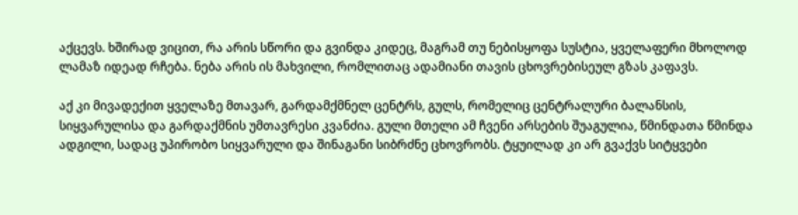აქცევს. ხშირად ვიცით, რა არის სწორი და გვინდა კიდეც, მაგრამ თუ ნებისყოფა სუსტია, ყველაფერი მხოლოდ ლამაზ იდეად რჩება. ნება არის ის მახვილი, რომლითაც ადამიანი თავის ცხოვრებისეულ გზას კაფავს.

აქ კი მივადექით ყველაზე მთავარ, გარდამქმნელ ცენტრს, გულს, რომელიც ცენტრალური ბალანსის, სიყვარულისა და გარდაქმნის უმთავრესი კვანძია. გული მთელი ამ ჩვენი არსების შუაგულია, წმინდათა წმინდა ადგილი, სადაც უპირობო სიყვარული და შინაგანი სიბრძნე ცხოვრობს. ტყუილად კი არ გვაქვს სიტყვები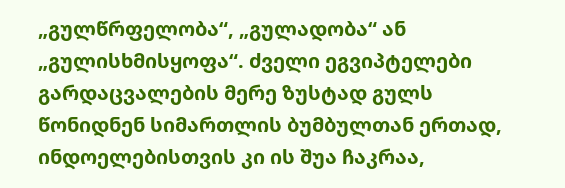„გულწრფელობა“, „გულადობა“ ან „გულისხმისყოფა“. ძველი ეგვიპტელები გარდაცვალების მერე ზუსტად გულს წონიდნენ სიმართლის ბუმბულთან ერთად, ინდოელებისთვის კი ის შუა ჩაკრაა,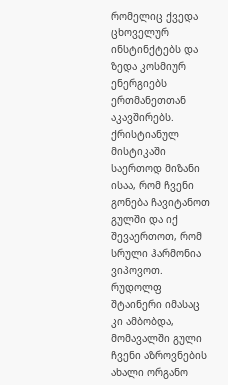რომელიც ქვედა ცხოველურ ინსტინქტებს და ზედა კოსმიურ ენერგიებს ერთმანეთთან აკავშირებს. ქრისტიანულ მისტიკაში საერთოდ მიზანი ისაა, რომ ჩვენი გონება ჩავიტანოთ გულში და იქ შევაერთოთ, რომ სრული ჰარმონია ვიპოვოთ. რუდოლფ შტაინერი იმასაც კი ამბობდა, მომავალში გული ჩვენი აზროვნების ახალი ორგანო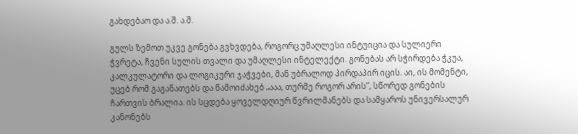გახდებაო და ა.შ. ა.შ.

გულს ზემოთ უკვე გონება გვხვდება, როგორც უმაღლესი ინტუიცია და სულიერი ჭვრეტა, ჩვენი სულის თვალი და უმაღლესი ინტელექტი. გონებას არ სჭირდება ჭკუა, კალკულატორი და ლოგიკური ჯაჭვები, მან უბრალოდ პირდაპირ იცის. აი, ის მომენტი, უცებ რომ გაგანათებს და წამოიძახებ „ააა, თურმე როგორ არის“, სწორედ გონების ჩართვის ბრალია. ის სცდება ყოველდღიურ წვრილმანებს და სამყაროს უნივერსალურ კანონებს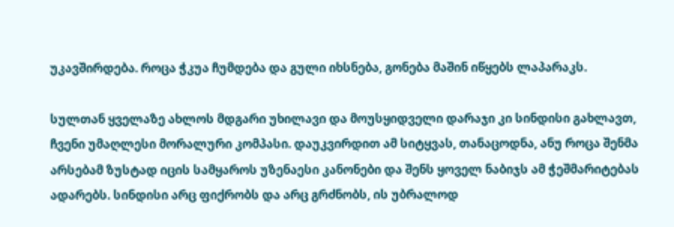უკავშირდება. როცა ჭკუა ჩუმდება და გული იხსნება, გონება მაშინ იწყებს ლაპარაკს.

სულთან ყველაზე ახლოს მდგარი უხილავი და მოუსყიდველი დარაჯი კი სინდისი გახლავთ, ჩვენი უმაღლესი მორალური კომპასი. დაუკვირდით ამ სიტყვას, თანაცოდნა, ანუ როცა შენმა არსებამ ზუსტად იცის სამყაროს უზენაესი კანონები და შენს ყოველ ნაბიჯს ამ ჭეშმარიტებას ადარებს. სინდისი არც ფიქრობს და არც გრძნობს, ის უბრალოდ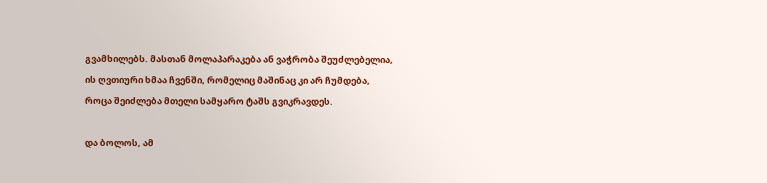გვამხილებს. მასთან მოლაპარაკება ან ვაჭრობა შეუძლებელია, ის ღვთიური ხმაა ჩვენში, რომელიც მაშინაც კი არ ჩუმდება, როცა შეიძლება მთელი სამყარო ტაშს გვიკრავდეს.

და ბოლოს, ამ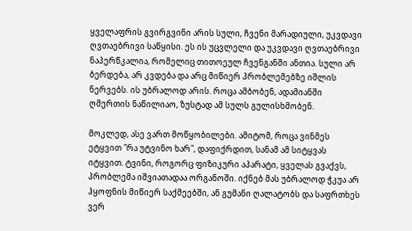ყველაფრის გვირგვინი არის სული, ჩვენი მარადიული, უკვდავი ღვთაებრივი საწყისი. ეს ის უცვლელი და უკვდავი ღვთაებრივი ნაპერწკალია, რომელიც თითოეულ ჩვენგანში ანთია. სული არ ბერდება, არ კვდება და არც მიწიერ პრობლემებზე იშლის ნერვებს. ის უბრალოდ არის. როცა ამბობენ, ადამიანში ღმერთის ნაწილიაო, ზუსტად ამ სულს გულისხმობენ.

მოკლედ, ასე ვართ მოწყობილები. ამიტომ, როცა ვინმეს ეტყვით "რა უტვინო ხარ", დაფიქრდით, სანამ ამ სიტყვას იტყვით. ტვინი, როგორც ფიზიკური აპარატი, ყველას გვაქვს, პრობლემა იშვიათადაა ორგანოში. იქნებ მას უბრალოდ ჭკუა არ ჰყოფნის მიწიერ საქმეებში, ან გუმანი ღალატობს და საფრთხეს ვერ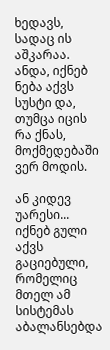ხედავს, სადაც ის აშკარაა. ანდა, იქნებ ნება აქვს სუსტი და, თუმცა იცის რა ქნას, მოქმედებაში ვერ მოდის.

ან კიდევ უარესი... იქნებ გული აქვს გაციებული, რომელიც მთელ ამ სისტემას აბალანსებდა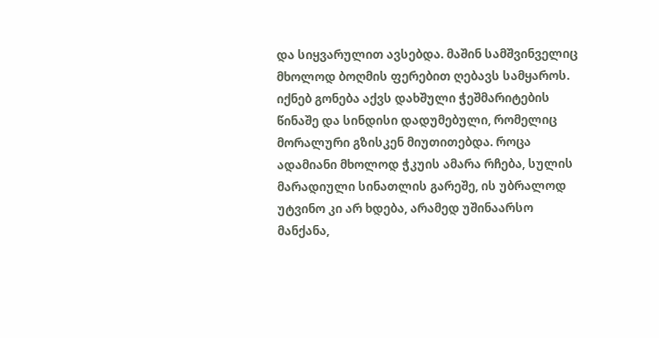და სიყვარულით ავსებდა. მაშინ სამშვინველიც მხოლოდ ბოღმის ფერებით ღებავს სამყაროს. იქნებ გონება აქვს დახშული ჭეშმარიტების წინაშე და სინდისი დადუმებული, რომელიც მორალური გზისკენ მიუთითებდა. როცა ადამიანი მხოლოდ ჭკუის ამარა რჩება, სულის მარადიული სინათლის გარეშე, ის უბრალოდ უტვინო კი არ ხდება, არამედ უშინაარსო მანქანა,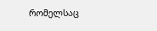რომელსაც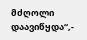მძღოლი დაავიწყდა“,-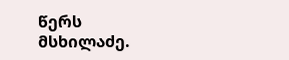წერს მსხილაძე.